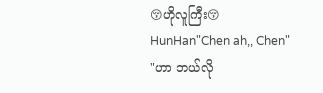😚ဟိုလူကြီး😚
HunHan"Chen ah,, Chen"
"ဟာ ဘယ်လို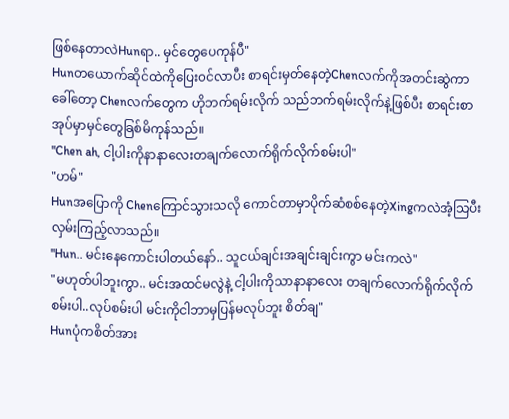ဖြစ်နေတာလဲHunရာ.. မှင်တွေပေကုန်ပီ"
Hunတယောက်ဆိုင်ထဲကိုပြေး၀င်လာပီး စာရင်းမှတ်နေတဲ့Chenလက်ကိုအတင်းဆွဲကာခေါ်တော့ Chenလက်တွေက ဟိုဘက်ရမ်းလိုက် သည်ဘက်ရမ်းလိုက်နဲ့ဖြစ်ပီး စာရင်းစာအုပ်မှာမှင်တွေခြစ်မိကုန်သည်။
"Chen ah, ငါ့ပါးကိုနာနာလေးတချက်လောက်ရိုက်လိုက်စမ်းပါ"
"ဟမ်"
Hunအပြောကို Chenကြောင်သွားသလို ကောင်တာမှာပိုက်ဆံစစ်နေတဲ့Xingကလဲအံ့သြပီးလှမ်းကြည့်လာသည်။
"Hun.. မင်းနေကောင်းပါတယ်နော်.. သူငယ်ချင်းအချင်းချင်းကွာ မင်းကလဲ"
"မဟုတ်ပါဘူးကွာ.. မင်းအထင်မလွဲနဲ့ ငါ့ပါးကိုသာနာနာလေး တချက်လောက်ရိုက်လိုက်စမ်းပါ..လုပ်စမ်းပါ မင်းကိုငါဘာမှပြန်မလုပ်ဘူး စိတ်ချ"
Hunပုံကစိတ်အား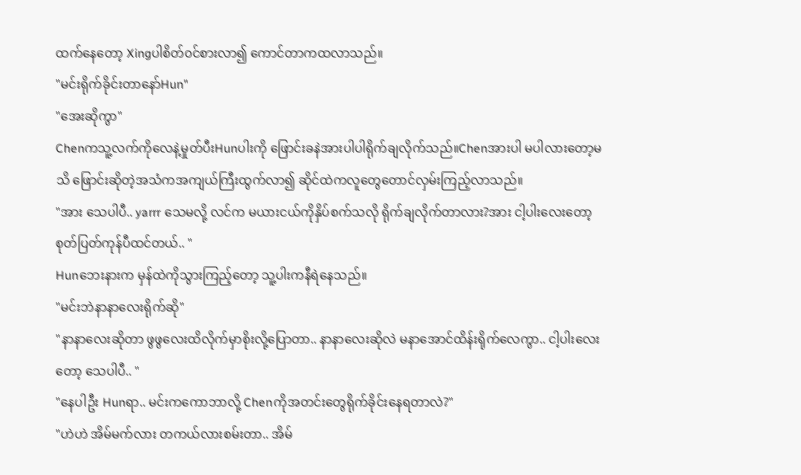ထက်နေတော့ Xingပါစိတ်၀င်စားလာ၍ ကောင်တာကထလာသည်။
"မင်းရိုက်ခိုင်းတာနော်Hun"
"အေးဆိုကွာ"
Chenကသူ့လက်ကိုလေနဲ့မှုတ်ပီးHunပါးကို ဖြောင်းခနဲအားပါပါရိုက်ချလိုက်သည်။Chenအားပါ မပါလားတော့မသိ ဖြောင်းဆိုတဲ့အသံကအကျယ်ကြီးထွက်လာ၍ ဆိုင်ထဲကလူတွေတောင်လှမ်းကြည့်လာသည်။
"အား သေပါပီ.. yarrr သေမလို့ လင်က မယားငယ်ကိုနှိပ်စက်သလို ရိုက်ချလိုက်တာလား?အား ငါ့ပါးလေးတော့စုတ်ပြတ်ကုန်ပီထင်တယ်.. "
Hunဘေးနားက မှန်ထဲကိုသွားကြည့်တော့ သူ့ပါးကနီရဲနေသည်။
"မင်းဘဲနာနာလေးရိုက်ဆို"
"နာနာလေးဆိုတာ ဖွဖွလေးထိလိုက်မှာစိုးလို့ပြောတာ.. နာနာလေးဆိုလဲ မနာအောင်ထိန်းရိုက်လေကွာ.. ငါ့ပါးလေးတော့ သေပါပီ.. "
"နေပါဦး Hunရာ.. မင်းကကောဘာလို့ Chenကိုအတင်းတွေရိုက်ခိုင်းနေရတာလဲ?"
"ဟဲဟဲ အိမ်မက်လား တကယ်လားစမ်းတာ.. အိမ်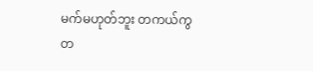မက်မဟုတ်ဘူး တကယ်ကွ တ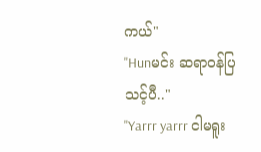ကယ်"
"Hunမင်း ဆရာ၀န်ပြသင့်ပီ.."
"Yarrr yarrr ငါမရူး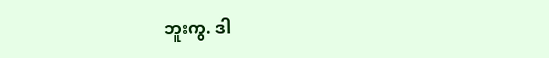ဘူးကွ. ဒါ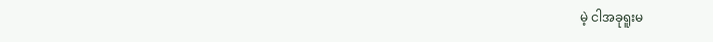မဲ့ ငါအခုရူးမ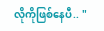လိုကိုဖြစ်နေပီ.. "